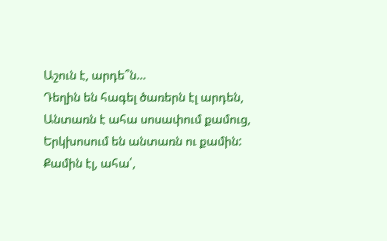Աշուն է, արդե՞ն…
Դեղին են հագել ծառերն էլ արդեն,
Անտառն է ահա սոսափում քամուց,
Երկխոսում են անտառն ու քամին:
Քամին էլ, ահա՛,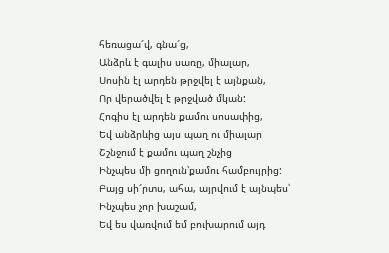հեռացա՜վ, գնա՜ց,
Անձրև է գալիս սառը, միալար,
Սոսին էլ արդեն թրջվել է այնքան,
Որ վերածվել է թրջված մկան:
Հոգիս էլ արդեն քամու սոսափից,
Եվ անձրևից այս պաղ ու միալար
Շշնջում է քամու պաղ շնչից
Ինչպես մի ցողուն՝քամու համբույրից:
Բայց սի՜րտս, ահա, այրվում է այնպես՝
Ինչպես չոր խաշամ,
Եվ ես վառվում եմ բուխարում այդ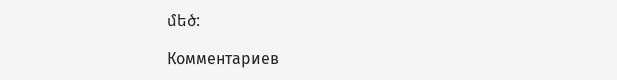մեծ:

Комментариев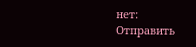нет:
Отправить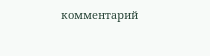комментарий